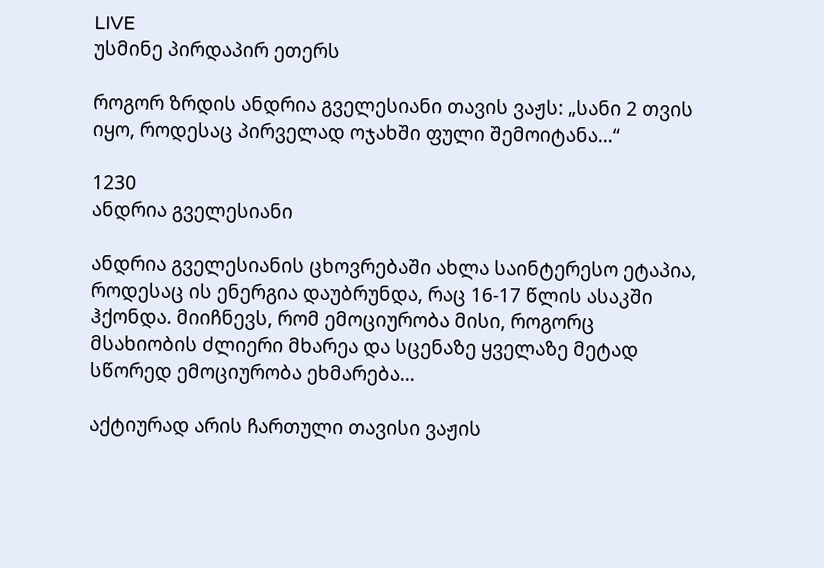LIVE
უსმინე პირდაპირ ეთერს

როგორ ზრდის ანდრია გველესიანი თავის ვაჟს: „სანი 2 თვის იყო, როდესაც პირველად ოჯახში ფული შემოიტანა…“

1230
ანდრია გველესიანი

ანდრია გველესიანის ცხოვრებაში ახლა საინტერესო ეტაპია, როდესაც ის ენერგია დაუბრუნდა, რაც 16-17 წლის ასაკში ჰქონდა. მიიჩნევს, რომ ემოციურობა მისი, როგორც მსახიობის ძლიერი მხარეა და სცენაზე ყველაზე მეტად სწორედ ემოციურობა ეხმარება…

აქტიურად არის ჩართული თავისი ვაჟის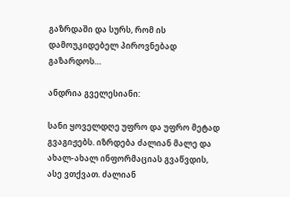გაზრდაში და სურს, რომ ის დამოუკიდებელ პიროვნებად გაზარდოს…

ანდრია გველესიანი:

სანი ყოველდღე უფრო და უფრო მეტად გვაგიჟებს. იზრდება ძალიან მალე და ახალ-ახალ ინფორმაციას გვაწვდის, ასე ვთქვათ. ძალიან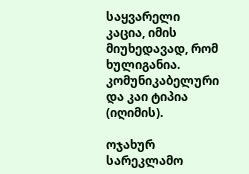საყვარელი კაცია, იმის მიუხედავად, რომ ხულიგანია. კომუნიკაბელური და კაი ტიპია (იღიმის).

ოჯახურ სარეკლამო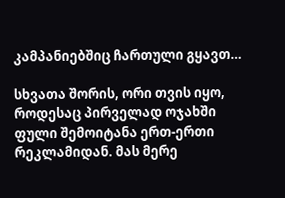კამპანიებშიც ჩართული გყავთ…

სხვათა შორის, ორი თვის იყო, როდესაც პირველად ოჯახში ფული შემოიტანა ერთ-ერთი რეკლამიდან. მას მერე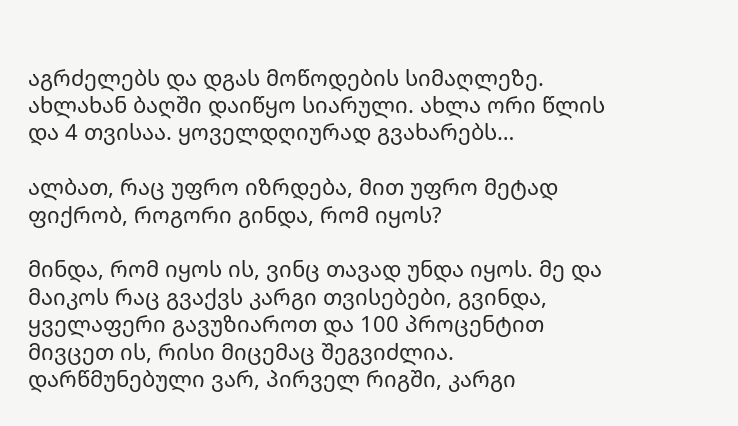აგრძელებს და დგას მოწოდების სიმაღლეზე. ახლახან ბაღში დაიწყო სიარული. ახლა ორი წლის და 4 თვისაა. ყოველდღიურად გვახარებს…

ალბათ, რაც უფრო იზრდება, მით უფრო მეტად ფიქრობ, როგორი გინდა, რომ იყოს?

მინდა, რომ იყოს ის, ვინც თავად უნდა იყოს. მე და მაიკოს რაც გვაქვს კარგი თვისებები, გვინდა, ყველაფერი გავუზიაროთ და 100 პროცენტით მივცეთ ის, რისი მიცემაც შეგვიძლია. დარწმუნებული ვარ, პირველ რიგში, კარგი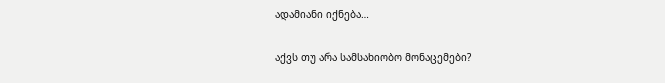ადამიანი იქნება…

აქვს თუ არა სამსახიობო მონაცემები?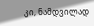კი, ნამდვილად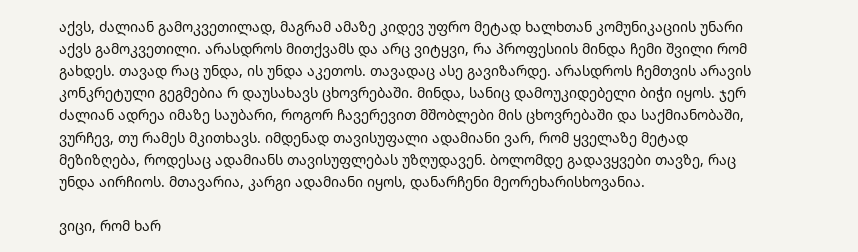აქვს, ძალიან გამოკვეთილად, მაგრამ ამაზე კიდევ უფრო მეტად ხალხთან კომუნიკაციის უნარი აქვს გამოკვეთილი. არასდროს მითქვამს და არც ვიტყვი, რა პროფესიის მინდა ჩემი შვილი რომ გახდეს. თავად რაც უნდა, ის უნდა აკეთოს. თავადაც ასე გავიზარდე. არასდროს ჩემთვის არავის კონკრეტული გეგმებია რ დაუსახავს ცხოვრებაში. მინდა, სანიც დამოუკიდებელი ბიჭი იყოს. ჯერ ძალიან ადრეა იმაზე საუბარი, როგორ ჩავერევით მშობლები მის ცხოვრებაში და საქმიანობაში, ვურჩევ, თუ რამეს მკითხავს. იმდენად თავისუფალი ადამიანი ვარ, რომ ყველაზე მეტად მეზიზღება, როდესაც ადამიანს თავისუფლებას უზღუდავენ. ბოლომდე გადავყვები თავზე, რაც უნდა აირჩიოს. მთავარია, კარგი ადამიანი იყოს, დანარჩენი მეორეხარისხოვანია.

ვიცი, რომ ხარ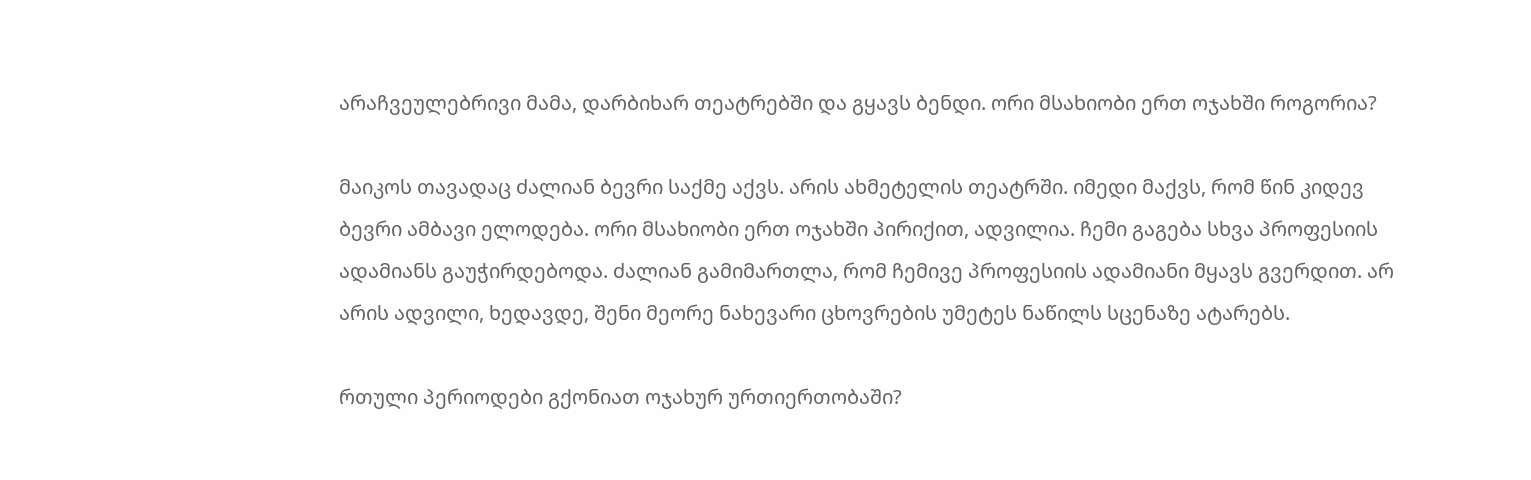არაჩვეულებრივი მამა, დარბიხარ თეატრებში და გყავს ბენდი. ორი მსახიობი ერთ ოჯახში როგორია?

მაიკოს თავადაც ძალიან ბევრი საქმე აქვს. არის ახმეტელის თეატრში. იმედი მაქვს, რომ წინ კიდევ ბევრი ამბავი ელოდება. ორი მსახიობი ერთ ოჯახში პირიქით, ადვილია. ჩემი გაგება სხვა პროფესიის ადამიანს გაუჭირდებოდა. ძალიან გამიმართლა, რომ ჩემივე პროფესიის ადამიანი მყავს გვერდით. არ არის ადვილი, ხედავდე, შენი მეორე ნახევარი ცხოვრების უმეტეს ნაწილს სცენაზე ატარებს.

რთული პერიოდები გქონიათ ოჯახურ ურთიერთობაში?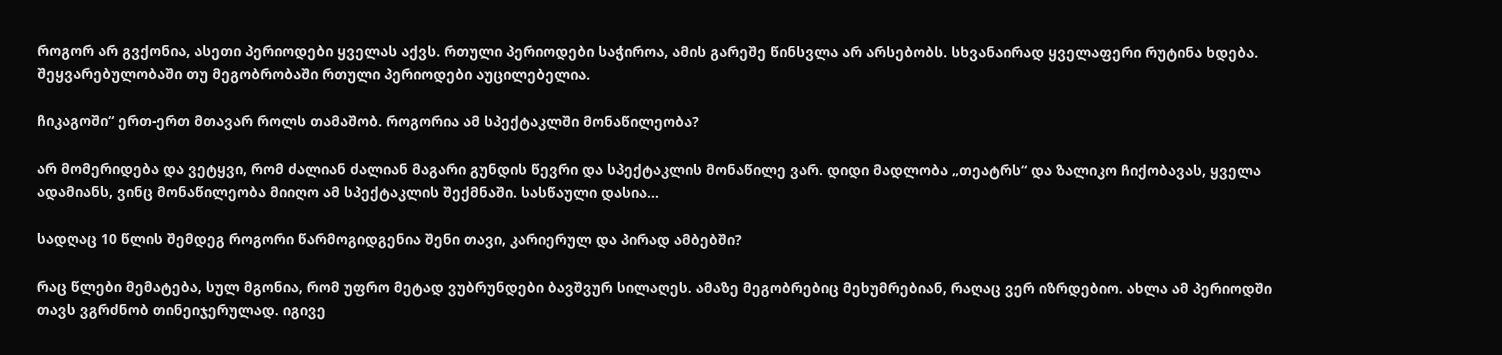როგორ არ გვქონია, ასეთი პერიოდები ყველას აქვს. რთული პერიოდები საჭიროა, ამის გარეშე წინსვლა არ არსებობს. სხვანაირად ყველაფერი რუტინა ხდება. შეყვარებულობაში თუ მეგობრობაში რთული პერიოდები აუცილებელია.

ჩიკაგოში“ ერთ-ერთ მთავარ როლს თამაშობ. როგორია ამ სპექტაკლში მონაწილეობა?

არ მომერიდება და ვეტყვი, რომ ძალიან ძალიან მაგარი გუნდის წევრი და სპექტაკლის მონაწილე ვარ. დიდი მადლობა „თეატრს“ და ზალიკო ჩიქობავას, ყველა ადამიანს, ვინც მონაწილეობა მიიღო ამ სპექტაკლის შექმნაში. სასწაული დასია…

სადღაც 10 წლის შემდეგ როგორი წარმოგიდგენია შენი თავი, კარიერულ და პირად ამბებში?

რაც წლები მემატება, სულ მგონია, რომ უფრო მეტად ვუბრუნდები ბავშვურ სილაღეს. ამაზე მეგობრებიც მეხუმრებიან, რაღაც ვერ იზრდებიო. ახლა ამ პერიოდში თავს ვგრძნობ თინეიჯერულად. იგივე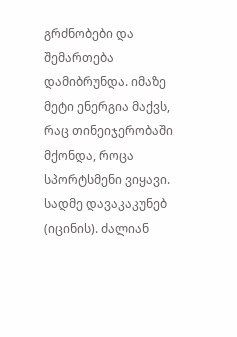გრძნობები და შემართება დამიბრუნდა. იმაზე მეტი ენერგია მაქვს, რაც თინეიჯერობაში მქონდა, როცა სპორტსმენი ვიყავი. სადმე დავაკაკუნებ (იცინის). ძალიან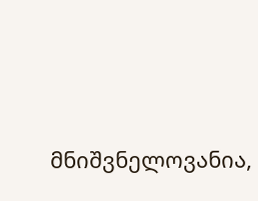მნიშვნელოვანია,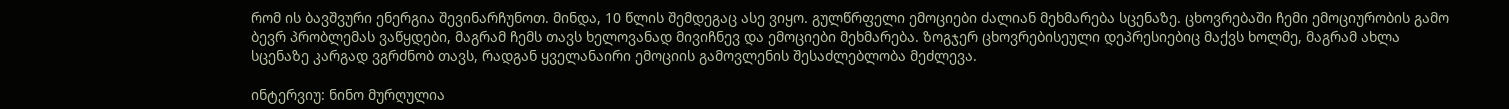რომ ის ბავშვური ენერგია შევინარჩუნოთ. მინდა, 10 წლის შემდეგაც ასე ვიყო. გულწრფელი ემოციები ძალიან მეხმარება სცენაზე. ცხოვრებაში ჩემი ემოციურობის გამო ბევრ პრობლემას ვაწყდები, მაგრამ ჩემს თავს ხელოვანად მივიჩნევ და ემოციები მეხმარება. ზოგჯერ ცხოვრებისეული დეპრესიებიც მაქვს ხოლმე, მაგრამ ახლა სცენაზე კარგად ვგრძნობ თავს, რადგან ყველანაირი ემოციის გამოვლენის შესაძლებლობა მეძლევა.

ინტერვიუ: ნინო მურღულია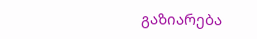გაზიარება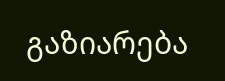გაზიარება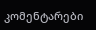კომენტარები